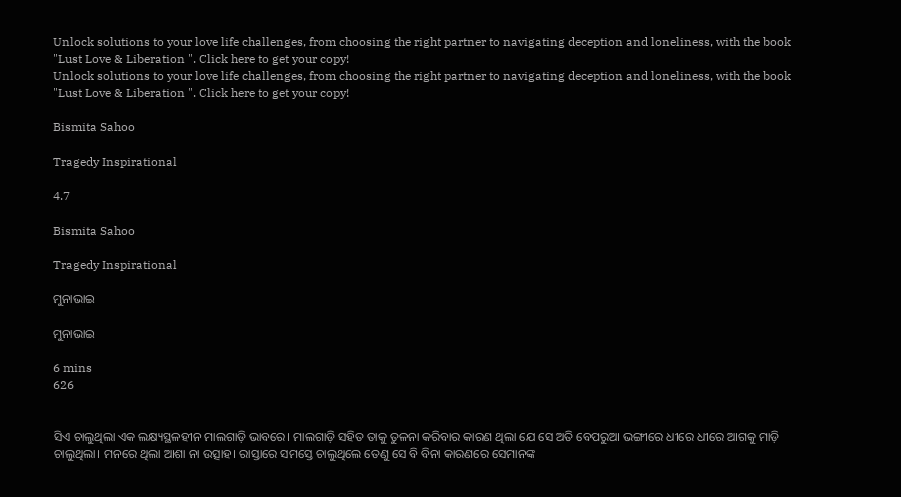Unlock solutions to your love life challenges, from choosing the right partner to navigating deception and loneliness, with the book "Lust Love & Liberation ". Click here to get your copy!
Unlock solutions to your love life challenges, from choosing the right partner to navigating deception and loneliness, with the book "Lust Love & Liberation ". Click here to get your copy!

Bismita Sahoo

Tragedy Inspirational

4.7

Bismita Sahoo

Tragedy Inspirational

ମୁନାଭାଇ

ମୁନାଭାଇ

6 mins
626


ସିଏ ଚାଲୁଥିଲା ଏକ ଲକ୍ଷ୍ୟସ୍ଥଳହୀନ ମାଲଗାଡ଼ି ଭାବରେ। ମାଲଗାଡ଼ି ସହିତ ତାକୁ ତୁଳନା କରିବାର କାରଣ ଥିଲା ଯେ ସେ ଅତି ବେପରୁଆ ଭଙ୍ଗୀରେ ଧୀରେ ଧୀରେ ଆଗକୁ ମାଡ଼ି ଚାଲୁଥିଲା। ମନରେ ଥିଲା ଆଶା ନା ଉତ୍ସାହ। ରାସ୍ତାରେ ସମସ୍ତେ ଚାଲୁଥିଲେ ତେଣୁ ସେ ବି ବିନା କାରଣରେ ସେମାନଙ୍କ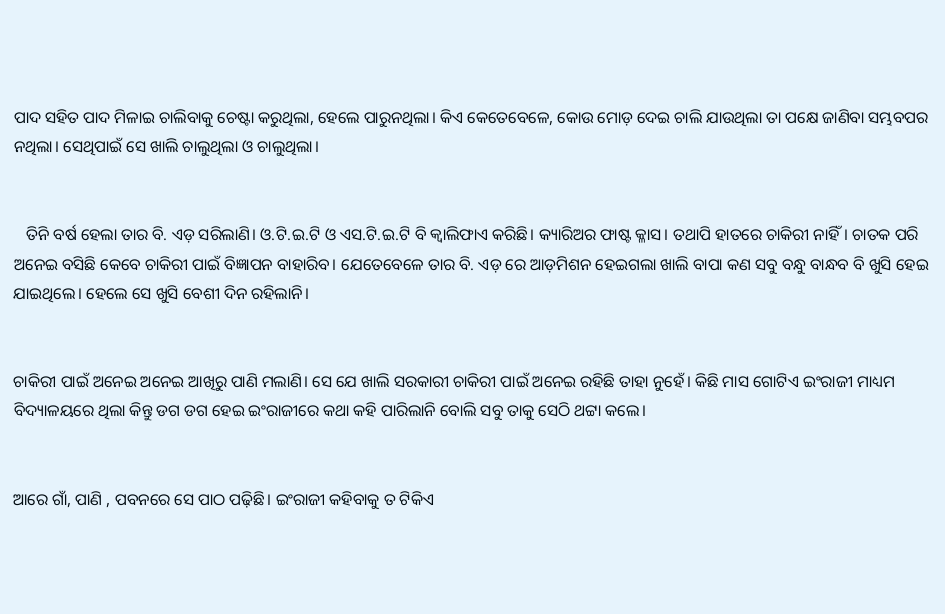ପାଦ ସହିତ ପାଦ ମିଳାଇ ଚାଲିବାକୁ ଚେଷ୍ଟା କରୁଥିଲା, ହେଲେ ପାରୁନଥିଲା। କିଏ କେତେବେଳେ, କୋଉ ମୋଡ଼ ଦେଇ ଚାଲି ଯାଉଥିଲା ତା ପକ୍ଷେ ଜାଣିବା ସମ୍ଭବପର ନଥିଲା। ସେଥିପାଇଁ ସେ ଖାଲି ଚାଲୁଥିଲା ଓ ଚାଲୁଥିଲା।


   ତିନି ବର୍ଷ ହେଲା ତାର ବି. ଏଡ଼ ସରିଲାଣି। ଓ.ଟି.ଇ.ଟି ଓ ଏସ.ଟି.ଇ.ଟି ବି କ୍ୱାଲିଫାଏ କରିଛି। କ୍ୟାରିଅର ଫାଷ୍ଟ କ୍ଳାସ। ତଥାପି ହାତରେ ଚାକିରୀ ନାହିଁ। ଚାତକ ପରି ଅନେଇ ବସିଛି କେବେ ଚାକିରୀ ପାଇଁ ବିଜ୍ଞାପନ ବାହାରିବ। ଯେତେବେଳେ ତାର ବି. ଏଡ଼ ରେ ଆଡ଼ମିଶନ ହେଇଗଲା ଖାଲି ବାପା କଣ ସବୁ ବନ୍ଧୁ ବାନ୍ଧବ ବି ଖୁସି ହେଇ ଯାଇଥିଲେ। ହେଲେ ସେ ଖୁସି ବେଶୀ ଦିନ ରହିଲାନି।


ଚାକିରୀ ପାଇଁ ଅନେଇ ଅନେଇ ଆଖିରୁ ପାଣି ମଲାଣି। ସେ ଯେ ଖାଲି ସରକାରୀ ଚାକିରୀ ପାଇଁ ଅନେଇ ରହିଛି ତାହା ନୁହେଁ। କିଛି ମାସ ଗୋଟିଏ ଇଂରାଜୀ ମାଧ୍ୟମ ବିଦ୍ୟାଳୟରେ ଥିଲା କିନ୍ତୁ ଡଗ ଡଗ ହେଇ ଇଂରାଜୀରେ କଥା କହି ପାରିଲାନି ବୋଲି ସବୁ ତାକୁ ସେଠି ଥଟ୍ଟା କଲେ।


ଆରେ ଗାଁ, ପାଣି , ପବନରେ ସେ ପାଠ ପଢ଼ିଛି। ଇଂରାଜୀ କହିବାକୁ ତ ଟିକିଏ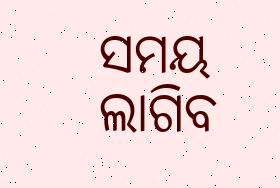ସମୟ ଲାଗିବ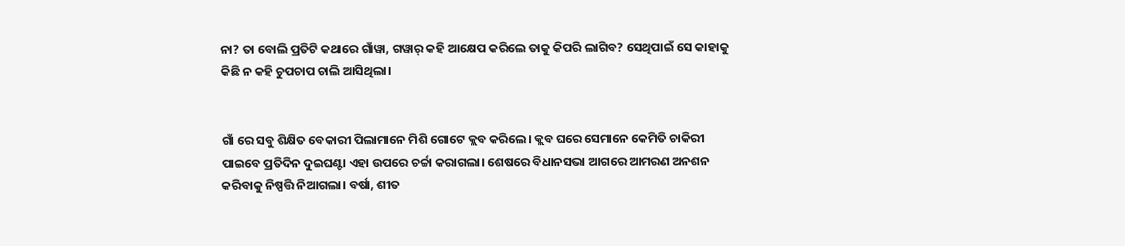ନା? ତା ବୋଲି ପ୍ରତିଟି କଥାରେ ଗାଁୱା, ଗୱାର୍ କହି ଆକ୍ଷେପ କରିଲେ ତାକୁ କିପରି ଲାଗିବ? ସେଥିପାଇଁ ସେ କାହାକୁ କିଛି ନ କହି ଚୁପଚାପ ଚାଲି ଆସିଥିଲା।


ଗାଁ ରେ ସବୁ ଶିକ୍ଷିତ ବେକାରୀ ପିଲାମାନେ ମିଶି ଗୋଟେ କ୍ଲବ କରିଲେ। କ୍ଲବ ଘରେ ସେମାନେ କେମିତି ଚାକିରୀ ପାଇବେ ପ୍ରତିଦିନ ଦୁଇଘଣ୍ଟା ଏହା ଉପରେ ଚର୍ଚ୍ଚା କରାଗଲା। ଶେଷରେ ବିଧାନସଭା ଆଗରେ ଆମରଣ ଅନଶନ କରିବାକୁ ନିଷ୍ପତ୍ତି ନିଆଗଲା। ବର୍ଷା, ଶୀତ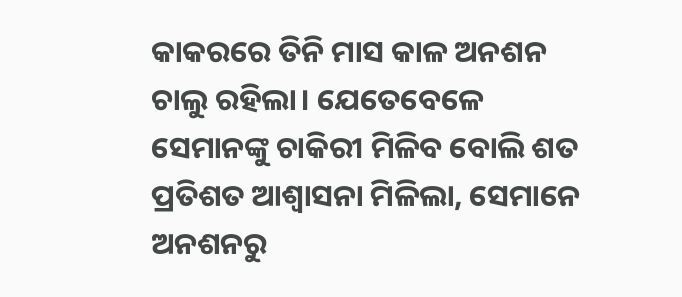କାକରରେ ତିନି ମାସ କାଳ ଅନଶନ ଚାଲୁ ରହିଲା। ଯେତେବେଳେ ସେମାନଙ୍କୁ ଚାକିରୀ ମିଳିବ ବୋଲି ଶତ ପ୍ରତିଶତ ଆଶ୍ୱାସନା ମିଳିଲା, ସେମାନେ ଅନଶନରୁ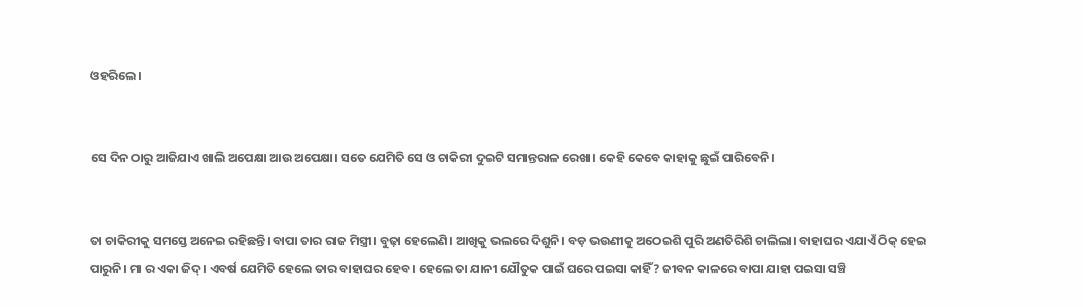ଓହରିଲେ।


ସେ ଦିନ ଠାରୁ ଆଜିଯାଏ ଖାଲି ଅପେକ୍ଷା ଆଉ ଅପେକ୍ଷା। ସତେ ଯେମିତି ସେ ଓ ଚାକିରୀ ଦୁଇଟି ସମାନ୍ତରାଳ ରେଖା। କେହି କେବେ କାହାକୁ ଛୁଇଁ ପାରିବେନି।


ତା ଚାକିରୀକୁ ସମସ୍ତେ ଅନେଇ ରହିଛନ୍ତି। ବାପା ତାର ରାଜ ମିସ୍ତ୍ରୀ। ବୁଢ଼ା ହେଲେଣି। ଆଖିକୁ ଭଲରେ ଦିଶୁନି। ବଡ଼ ଭଉଣୀକୁ ଅଠେଇଶି ପୁରି ଅଣତିରିଶି ଚାଲିଲା। ବାହାଘର ଏଯାଏଁ ଠିକ୍ ହେଇ ପାରୁନି। ମା ର ଏକା ଜିଦ୍। ଏବର୍ଷ ଯେମିତି ହେଲେ ତାର ବାହାଘର ହେବ। ହେଲେ ତା ଯାନୀ ଯୌତୁକ ପାଇଁ ଘରେ ପଇସା କାହିଁ? ଜୀବନ କାଳରେ ବାପା ଯାହା ପଇସା ସଞ୍ଚି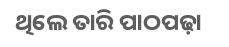ଥିଲେ ତାରି ପାଠପଢ଼ା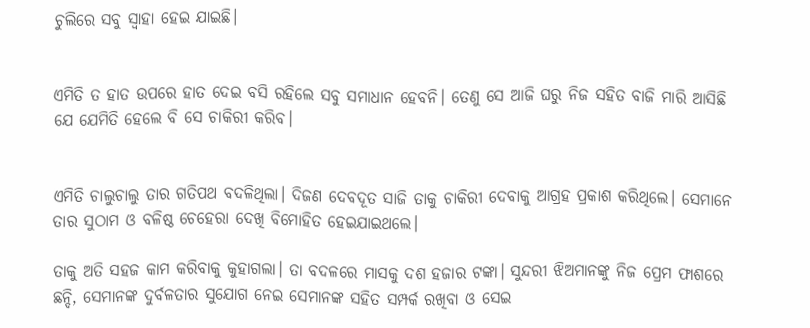ଚୁଲିରେ ସବୁ ସ୍ୱାହା ହେଇ ଯାଇଛି।


ଏମିତି ତ ହାତ ଉପରେ ହାତ ଦେଇ ବସି ରହିଲେ ସବୁ ସମାଧାନ ହେବନି। ତେଣୁ ସେ ଆଜି ଘରୁ ନିଜ ସହିତ ବାଜି ମାରି ଆସିଛି ଯେ ଯେମିତି ହେଲେ ବି ସେ ଚାକିରୀ କରିବ।


ଏମିତି ଚାଲୁଚାଲୁ ତାର ଗତିପଥ ବଦଳିଥିଲା। ଦିଜଣ ଦେବଦୂତ ସାଜି ତାକୁ ଚାକିରୀ ଦେବାକୁ ଆଗ୍ରହ ପ୍ରକାଶ କରିଥିଲେ। ସେମାନେ ତାର ସୁଠାମ ଓ ବଳିଷ୍ଠ ଚେହେରା ଦେଖି ବିମୋହିତ ହେଇଯାଇଥଲେ।

ତାକୁ ଅତି ସହଜ କାମ କରିବାକୁ କୁହାଗଲା। ତା ବଦଳରେ ମାସକୁ ଦଶ ହଜାର ଟଙ୍କା। ସୁନ୍ଦରୀ ଝିଅମାନଙ୍କୁ ନିଜ ପ୍ରେମ ଫାଶରେ ଛନ୍ଦି, ସେମାନଙ୍କ ଦୁର୍ବଳତାର ସୁଯୋଗ ନେଇ ସେମାନଙ୍କ ସହିତ ସମ୍ପର୍କ ରଖିବା ଓ ସେଇ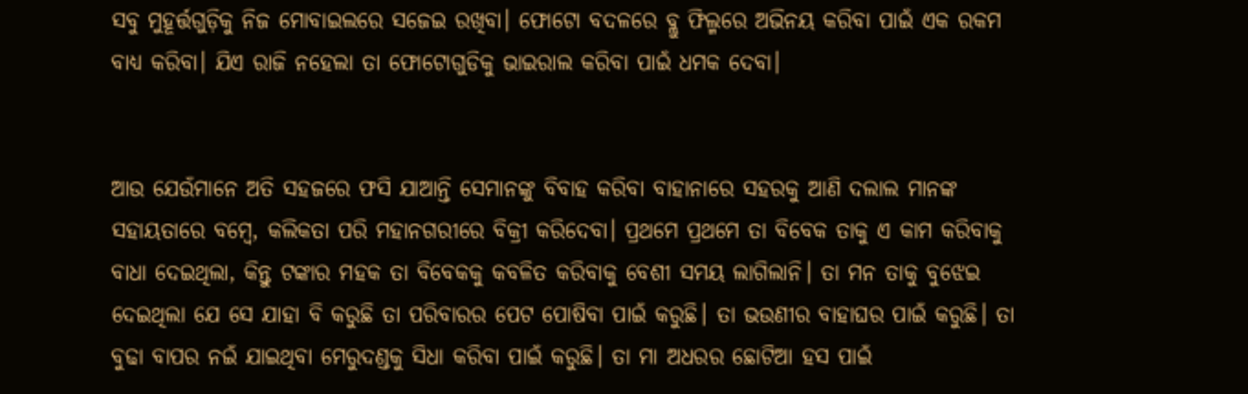ସବୁ ମୁହୂର୍ତ୍ତଗୁଡ଼ିକୁ ନିଜ ମୋବାଇଲରେ ସଜେଇ ରଖିବା। ଫୋଟୋ ବଦଳରେ ବ୍ଲୁ ଫିଲ୍ମରେ ଅଭିନୟ କରିବା ପାଇଁ ଏକ ରକମ ବାଧ୍ୟ କରିବା। ଯିଏ ରାଜି ନହେଲା ତା ଫୋଟୋଗୁଡିକୁ ଭାଇରାଲ କରିବା ପାଇଁ ଧମକ ଦେବା।


ଆଉ ଯେଉଁମାନେ ଅତି ସହଜରେ ଫସି ଯାଆନ୍ତି ସେମାନଙ୍କୁ ବିବାହ କରିବା ବାହାନାରେ ସହରକୁ ଆଣି ଦଲାଲ ମାନଙ୍କ ସହାୟତାରେ ବମ୍ବେ, କଲିକତା ପରି ମହାନଗରୀରେ ବିକ୍ରୀ କରିଦେବା। ପ୍ରଥମେ ପ୍ରଥମେ ତା ବିବେକ ତାକୁ ଏ କାମ କରିବାକୁ ବାଧା ଦେଇଥିଲା, କିନ୍ତୁ ଟଙ୍କାର ମହକ ତା ବିବେକକୁ କବଳିତ କରିବାକୁ ବେଶୀ ସମୟ ଲାଗିଲାନି। ତା ମନ ତାକୁ ବୁଝେଇ ଦେଇଥିଲା ଯେ ସେ ଯାହା ବି କରୁଛି ତା ପରିବାରର ପେଟ ପୋଷିବା ପାଇଁ କରୁଛି। ତା ଭଉଣୀର ବାହାଘର ପାଇଁ କରୁଛି। ତା ବୁଢା ବାପର ନଇଁ ଯାଇଥିବା ମେରୁଦଣ୍ଡକୁ ସିଧା କରିବା ପାଇଁ କରୁଛି। ତା ମା ଅଧରର ଛୋଟିଆ ହସ ପାଇଁ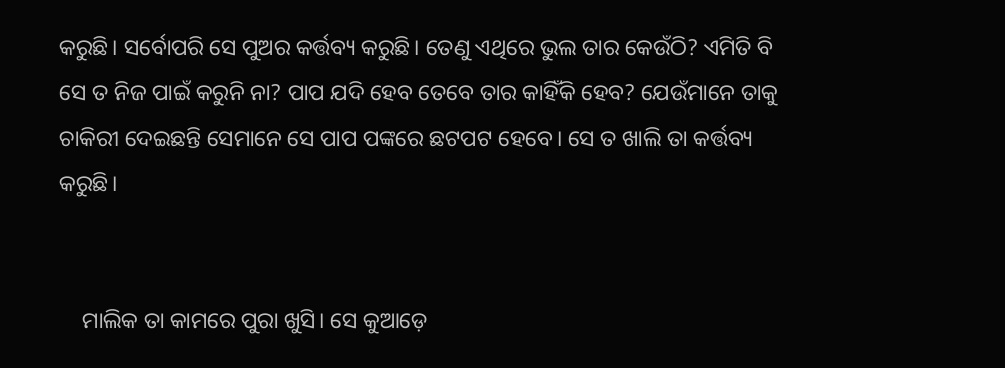କରୁଛି। ସର୍ବୋପରି ସେ ପୁଅର କର୍ତ୍ତବ୍ୟ କରୁଛି। ତେଣୁ ଏଥିରେ ଭୁଲ ତାର କେଉଁଠି? ଏମିତି ବି ସେ ତ ନିଜ ପାଇଁ କରୁନି ନା? ପାପ ଯଦି ହେବ ତେବେ ତାର କାହିଁକି ହେବ? ଯେଉଁମାନେ ତାକୁ ଚାକିରୀ ଦେଇଛନ୍ତି ସେମାନେ ସେ ପାପ ପଙ୍କରେ ଛଟପଟ ହେବେ। ସେ ତ ଖାଲି ତା କର୍ତ୍ତବ୍ୟ କରୁଛି।


    ମାଲିକ ତା କାମରେ ପୁରା ଖୁସି। ସେ କୁଆଡ଼େ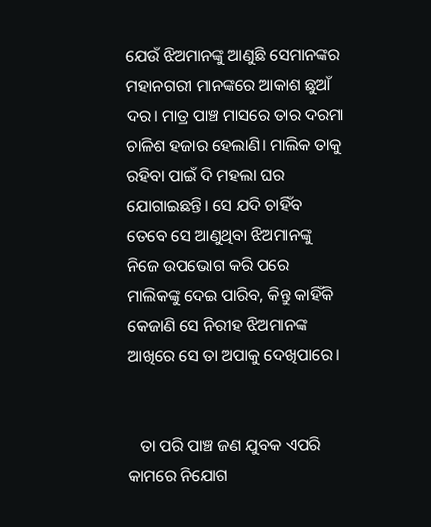ଯେଉଁ ଝିଅମାନଙ୍କୁ ଆଣୁଛି ସେମାନଙ୍କର ମହାନଗରୀ ମାନଙ୍କରେ ଆକାଶ ଛୁଆଁ ଦର। ମାତ୍ର ପାଞ୍ଚ ମାସରେ ତାର ଦରମା ଚାଳିଶ ହଜାର ହେଲାଣି। ମାଲିକ ତାକୁ ରହିବା ପାଇଁ ଦି ମହଲା ଘର ଯୋଗାଇଛନ୍ତି। ସେ ଯଦି ଚାହିଁବ ତେବେ ସେ ଆଣୁଥିବା ଝିଅମାନଙ୍କୁ ନିଜେ ଉପଭୋଗ କରି ପରେ ମାଲିକଙ୍କୁ ଦେଇ ପାରିବ, କିନ୍ତୁ କାହିଁକି କେଜାଣି ସେ ନିରୀହ ଝିଅମାନଙ୍କ ଆଖିରେ ସେ ତା ଅପାକୁ ଦେଖିପାରେ।


   ତା ପରି ପାଞ୍ଚ ଜଣ ଯୁବକ ଏପରି କାମରେ ନିଯୋଗ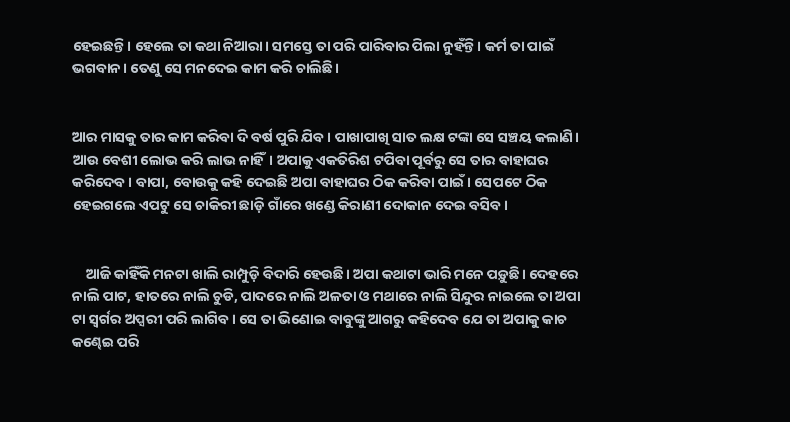ହେଇଛନ୍ତି। ହେଲେ ତା କଥା ନିଆରା। ସମସ୍ତେ ତା ପରି ପାରିବାର ପିଲା ନୁହଁନ୍ତି। କର୍ମ ତା ପାଇଁ ଭଗବାନ। ତେଣୁ ସେ ମନଦେଇ କାମ କରି ଚାଲିଛି।


ଆର ମାସକୁ ତାର କାମ କରିବା ଦି ବର୍ଷ ପୁରି ଯିବ। ପାଖାପାଖି ସାତ ଲକ୍ଷ ଟଙ୍କା ସେ ସଞ୍ଚୟ କଲାଣି। ଆଉ ବେଶୀ ଲୋଭ କରି ଲାଭ ନାହିଁ। ଅପାକୁ ଏକତିରିଶ ଟପିବା ପୂର୍ବରୁ ସେ ତାର ବାହାଘର କରିଦେବ। ବାପା, ବୋଉକୁ କହି ଦେଇଛି ଅପା ବାହାଘର ଠିକ କରିବା ପାଇଁ। ସେପଟେ ଠିକ ହେଇଗଲେ ଏପଟୁ ସେ ଚାକିରୀ ଛାଡ଼ି ଗାଁରେ ଖଣ୍ଡେ କିରାଣୀ ଦୋକାନ ଦେଇ ବସିବ।


    ଆଜି କାହିଁକି ମନଟା ଖାଲି ରାମ୍ପୁଡ଼ି ବିଦାରି ହେଉଛି। ଅପା କଥାଟା ଭାରି ମନେ ପଡ଼ୁଛି। ଦେହରେ ନାଲି ପାଟ, ହାତରେ ନାଲି ଚୁଡି, ପାଦରେ ନାଲି ଅଳତା ଓ ମଥାରେ ନାଲି ସିନ୍ଦୁର ନାଇଲେ ତା ଅପା ଟା ସ୍ୱର୍ଗର ଅପ୍ସରୀ ପରି ଲାଗିବ। ସେ ତା ଭିଣୋଇ ବାବୁଙ୍କୁ ଆଗରୁ କହିଦେବ ଯେ ତା ଅପାକୁ କାଚ କଣ୍ଢେଇ ପରି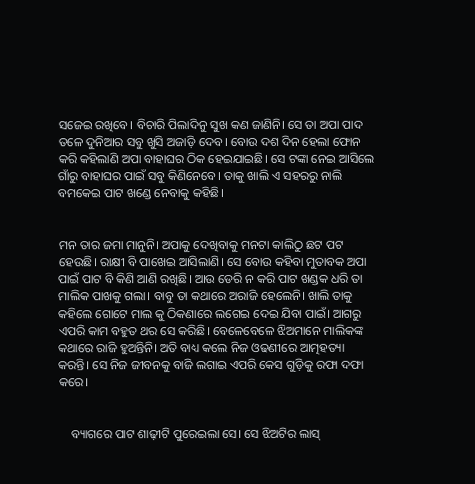ସଜେଇ ରଖିବେ। ବିଚାରି ପିଲାଦିନୁ ସୁଖ କଣ ଜାଣିନି। ସେ ତା ଅପା ପାଦ ତଳେ ଦୁନିଆର ସବୁ ଖୁସି ଅଜାଡ଼ି ଦେବ। ବୋଉ ଦଶ ଦିନ ହେଲା ଫୋନ କରି କହିଲାଣି ଅପା ବାହାଘର ଠିକ ହେଇଯାଇଛି। ସେ ଟଙ୍କା ନେଇ ଆସିଲେ ଗାଁରୁ ବାହାଘର ପାଇଁ ସବୁ କିଣିନେବେ। ତାକୁ ଖାଲି ଏ ସହରରୁ ନାଲି ବମକେଇ ପାଟ ଖଣ୍ଡେ ନେବାକୁ କହିଛି।


ମନ ତାର ଜମା ମାନୁନି। ଅପାକୁ ଦେଖିବାକୁ ମନଟା କାଲିଠୁ ଛଟ ପଟ ହେଉଛି। ରାକ୍ଷୀ ବି ପାଖେଇ ଆସିଲାଣି। ସେ ବୋଉ କହିବା ମୁତାବକ ଅପା ପାଇଁ ପାଟ ବି କିଣି ଆଣି ରଖିଛି। ଆଉ ଡେରି ନ କରି ପାଟ ଖଣ୍ଡକ ଧରି ତା ମାଲିକ ପାଖକୁ ଗଲା। ବାବୁ ତା କଥାରେ ଅରାଜି ହେଲେନି। ଖାଲି ତାକୁ କହିଲେ ଗୋଟେ ମାଲ କୁ ଠିକଣାରେ ଲଗେଇ ଦେଇ ଯିବା ପାଇଁ। ଆଗରୁ ଏପରି କାମ ବହୁତ ଥର ସେ କରିଛି। ବେଳେବେଳେ ଝିଅମାନେ ମାଲିକଙ୍କ କଥାରେ ରାଜି ହୁଅନ୍ତିନି। ଅତି ବାଧ୍ୟ କଲେ ନିଜ ଓଢଣୀରେ ଆତ୍ମହତ୍ୟା କରନ୍ତି। ସେ ନିଜ ଜୀବନକୁ ବାଜି ଲଗାଇ ଏପରି କେସ ଗୁଡ଼ିକୁ ରଫା ଦଫା କରେ।


    ବ୍ୟାଗରେ ପାଟ ଶାଢ଼ୀଟି ପୁରେଇଲା ସେ। ସେ ଝିଅଟିର ଲାସ୍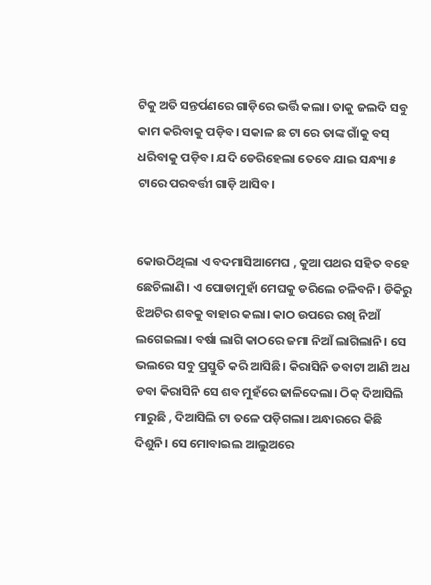ଟିକୁ ଅତି ସନ୍ତର୍ପଣରେ ଗାଡ଼ିରେ ଭର୍ତ୍ତି କଲା। ତାକୁ ଜଲଦି ସବୁ କାମ କରିବାକୁ ପଡ଼ିବ। ସକାଳ ଛ ଟା ରେ ତାଙ୍କ ଗାଁକୁ ବସ୍ ଧରିବାକୁ ପଡ଼ିବ। ଯଦି ଡେରିହେଲା ତେବେ ଯାଇ ସନ୍ଧ୍ୟା ୫ ଟାରେ ପରବର୍ତ୍ତୀ ଗାଡ଼ି ଆସିବ।


କୋଉଠିଥିଲା ଏ ବଦମାସିଆମେଘ , କୁଆ ପଥର ସହିତ ବହେ ଛେଚିଲାଣି। ଏ ପୋଡାମୁହାଁ ମେଘକୁ ଡରିଲେ ଚଳିବନି। ଡିକିରୁ ଝିଅଟିର ଶବକୁ ବାହାର କଲା। କାଠ ଉପରେ ରଖି ନିଆଁ ଲଗେଇଲା। ବର୍ଷା ଲାଗି କାଠରେ ଜମା ନିଆଁ ଲାଗିଲାନି। ସେ ଭଲରେ ସବୁ ପ୍ରସ୍ତୁତି କରି ଆସିଛି। କିରାସିନି ଡବାଟା ଆଣି ଅଧ ଡବା କିରାସିନି ସେ ଶବ ମୁହଁରେ ଢାଳିଦେଲା। ଠିକ୍ ଦିଆସିଲି ମାରୁଛି , ଦିଆସିଲି ଟା ତଳେ ପଡ଼ିଗଲା। ଅନ୍ଧାରରେ କିଛି ଦିଶୁନି। ସେ ମୋବାଇଲ ଆଲୁଅରେ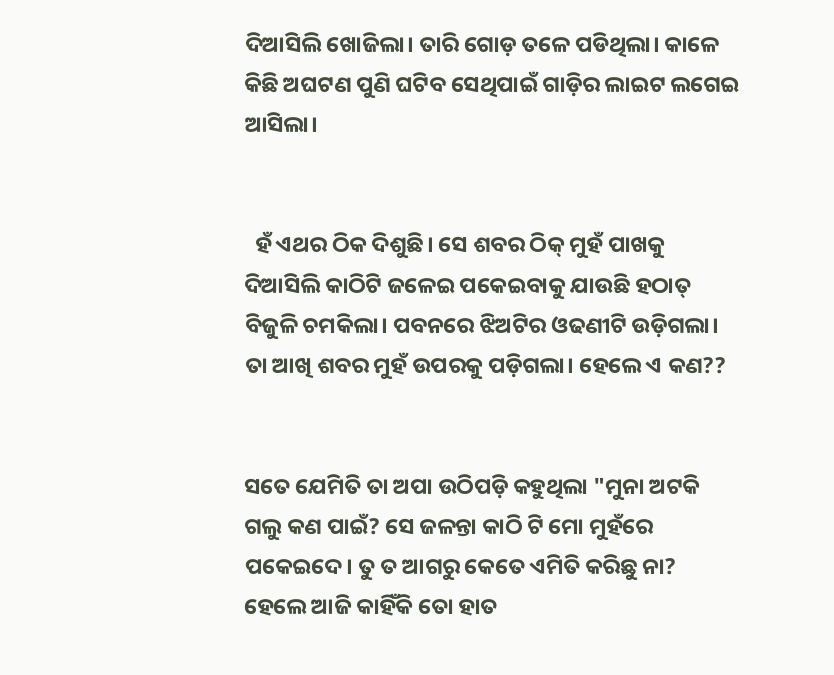ଦିଆସିଲି ଖୋଜିଲା। ତାରି ଗୋଡ଼ ତଳେ ପଡିଥିଲା। କାଳେ କିଛି ଅଘଟଣ ପୁଣି ଘଟିବ ସେଥିପାଇଁ ଗାଡ଼ିର ଲାଇଟ ଲଗେଇ ଆସିଲା।


  ହଁ ଏଥର ଠିକ ଦିଶୁଛି। ସେ ଶବର ଠିକ୍ ମୁହଁ ପାଖକୁ ଦିଆସିଲି କାଠିଟି ଜଳେଇ ପକେଇବାକୁ ଯାଉଛି ହଠାତ୍ ବିଜୁଳି ଚମକିଲା। ପବନରେ ଝିଅଟିର ଓଢଣୀଟି ଉଡ଼ିଗଲା। ତା ଆଖି ଶବର ମୁହଁ ଉପରକୁ ପଡ଼ିଗଲା। ହେଲେ ଏ କଣ??


ସତେ ଯେମିତି ତା ଅପା ଉଠିପଡ଼ି କହୁଥିଲା "ମୁନା ଅଟକି ଗଲୁ କଣ ପାଇଁ? ସେ ଜଳନ୍ତା କାଠି ଟି ମୋ ମୁହଁରେ ପକେଇଦେ। ତୁ ତ ଆଗରୁ କେତେ ଏମିତି କରିଛୁ ନା? ହେଲେ ଆଜି କାହିଁକି ତୋ ହାତ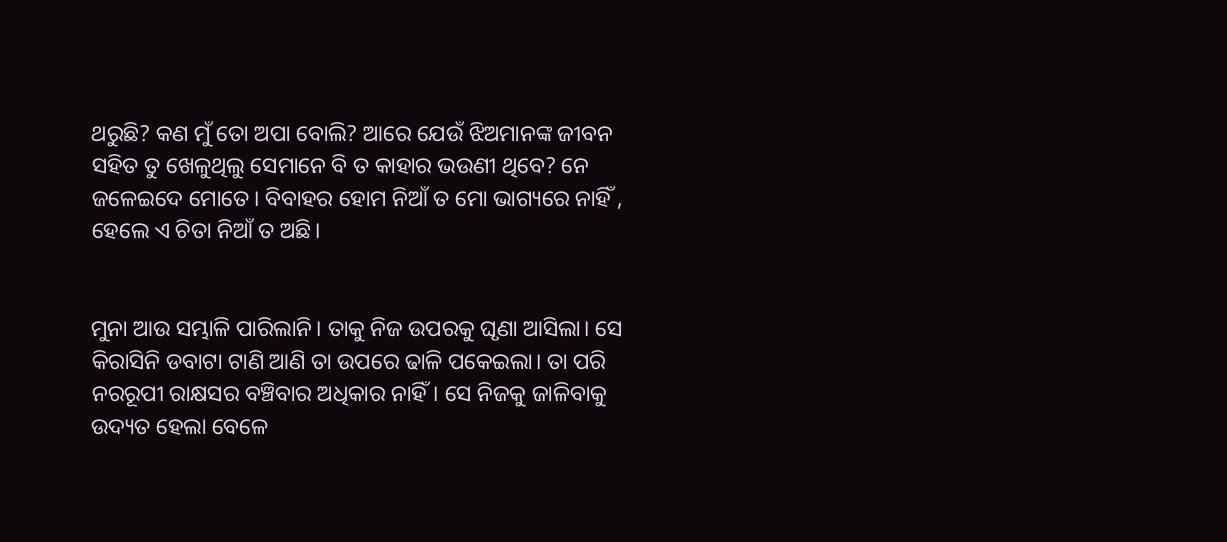ଥରୁଛି? କଣ ମୁଁ ତୋ ଅପା ବୋଲି? ଆରେ ଯେଉଁ ଝିଅମାନଙ୍କ ଜୀବନ ସହିତ ତୁ ଖେଳୁଥିଲୁ ସେମାନେ ବି ତ କାହାର ଭଉଣୀ ଥିବେ? ନେ ଜଳେଇଦେ ମୋତେ। ବିବାହର ହୋମ ନିଆଁ ତ ମୋ ଭାଗ୍ୟରେ ନାହିଁ , ହେଲେ ଏ ଚିତା ନିଆଁ ତ ଅଛି।


ମୁନା ଆଉ ସମ୍ଭାଳି ପାରିଲାନି। ତାକୁ ନିଜ ଉପରକୁ ଘୃଣା ଆସିଲା। ସେ କିରାସିନି ଡବାଟା ଟାଣି ଆଣି ତା ଉପରେ ଢାଳି ପକେଇଲା। ତା ପରି ନରରୂପୀ ରାକ୍ଷସର ବଞ୍ଚିବାର ଅଧିକାର ନାହିଁ। ସେ ନିଜକୁ ଜାଳିବାକୁ ଉଦ୍ୟତ ହେଲା ବେଳେ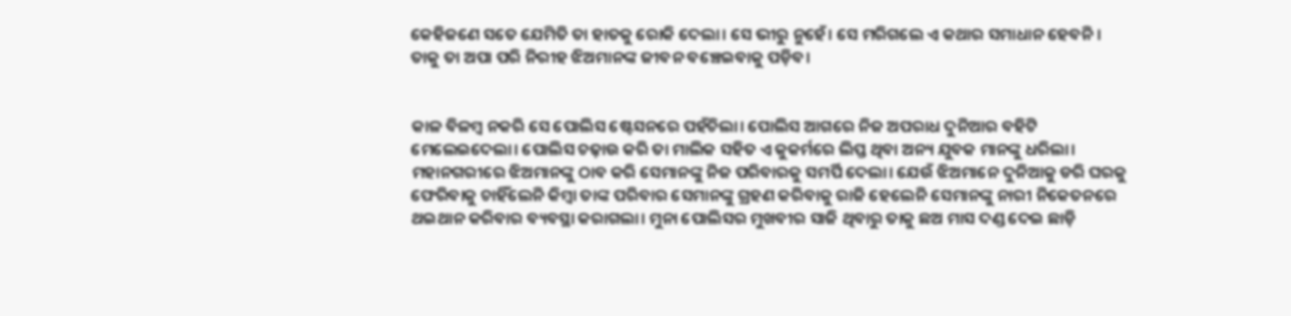କେହିଜଣେ ସତେ ଯେମିତି ତା ହାତକୁ ରୋକି ଦେଲା। ସେ ଭୀରୁ ନୁହେଁ। ସେ ମରିଗଲେ ଏ କଥାର ସମାଧାନ ହେବନି। ତାକୁ ତା ଅପା ପରି ନିରୀହ ଝିଅମାନଙ୍କ ଜୀବନ ବଞ୍ଚେଇବାକୁ ପଡ଼ିବ।


କାଳ ବିଳମ୍ବ ନକରି ସେ ପୋଲିସ ଷ୍ଟେସନରେ ପହଁଚିଲା। ପୋଲିସ ଆଗରେ ନିଜ ଅପରାଧ ଦୁନିଆର ବହିଟି ମେଲେଇଦେଲା। ପୋଲିସ ଚଢ଼ାଉ କରି ତା ମାଲିକ ସହିତ ଏ କୁକର୍ମରେ ଲିପ୍ତ ଥିବା ଅନ୍ୟ ଯୁବକ ମାନଙ୍କୁ ଧରିଲା। ମହାନଗରୀରେ ଝିଅମାନଙ୍କୁ ଠାବ କରି ସେମାନଙ୍କୁ ନିଜ ପରିବାରକୁ ସମର୍ପି ଦେଲା। ଯେଉଁ ଝିଅମାନେ ଦୁନିଆକୁ ଡରି ଘରକୁ ଫେରିବାକୁ ଚାହିଁଲେନି କିମ୍ବା ତାଙ୍କ ପରିବାର ସେମାନଙ୍କୁ ଗ୍ରହଣ କରିବାକୁ ରାଜି ହେଲେନି ସେମାନଙ୍କୁ ନାରୀ ନିକେତନରେ ଥଇଥାନ କରିବାର ବ୍ୟବସ୍ଥା କରାଗଲା। ମୁନା ପୋଲିସର ମୁଖବୀର ସାଜି ଥିବାରୁ ତାକୁ ଛଅ ମାସ ଦଣ୍ଡ ଦେଇ ଛାଡ଼ି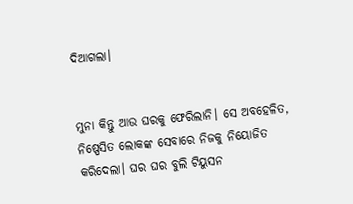ଦିଆଗଲା।


ମୁନା କିନ୍ତୁ ଆଉ ଘରକୁ ଫେରିଲାନି। ସେ ଅବହେଳିତ, ନିଷ୍ପେସିତ ଲୋକଙ୍କ ସେବାରେ ନିଜକୁ ନିୟୋଜିତ କରିଦେଲା। ଘର ଘର ବୁଲି ଟିୟୁସନ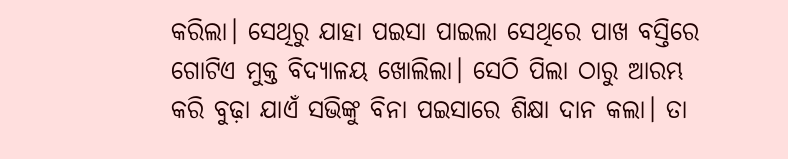କରିଲା। ସେଥିରୁ ଯାହା ପଇସା ପାଇଲା ସେଥିରେ ପାଖ ବସ୍ତିରେ ଗୋଟିଏ ମୁକ୍ତ ବିଦ୍ୟାଳୟ ଖୋଲିଲା। ସେଠି ପିଲା ଠାରୁ ଆରମ୍ଭ କରି ବୁଢ଼ା ଯାଏଁ ସଭିଙ୍କୁ ବିନା ପଇସାରେ ଶିକ୍ଷା ଦାନ କଲା। ତା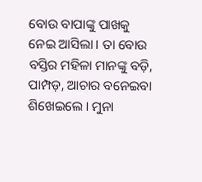ବୋଉ ବାପାଙ୍କୁ ପାଖକୁ ନେଇ ଆସିଲା। ତା ବୋଉ ବସ୍ତିର ମହିଳା ମାନଙ୍କୁ ବଡ଼ି, ପାମ୍ପଡ଼, ଆଚାର ବନେଇବା ଶିଖେଇଲେ। ମୁନା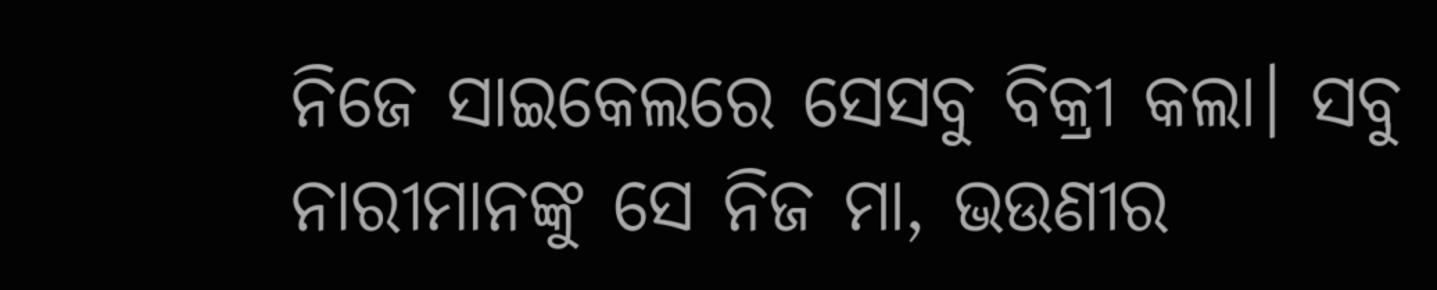ନିଜେ ସାଇକେଲରେ ସେସବୁ ବିକ୍ରୀ କଲା। ସବୁ ନାରୀମାନଙ୍କୁ ସେ ନିଜ ମା, ଭଉଣୀର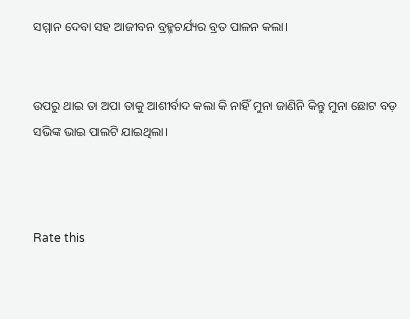ସମ୍ମାନ ଦେବା ସହ ଆଜୀବନ ବ୍ରହ୍ମଚର୍ଯ୍ୟର ବ୍ରତ ପାଳନ କଲା।


ଉପରୁ ଥାଇ ତା ଅପା ତାକୁ ଆଶୀର୍ବାଦ କଲା କି ନାହିଁ ମୁନା ଜାଣିନି କିନ୍ତୁ ମୁନା ଛୋଟ ବଡ଼ ସଭିଙ୍କ ଭାଇ ପାଲଟି ଯାଇଥିଲା।



Rate this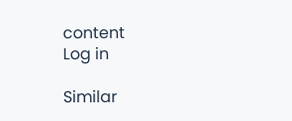content
Log in

Similar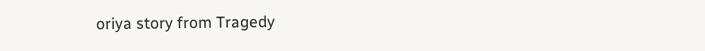oriya story from Tragedy